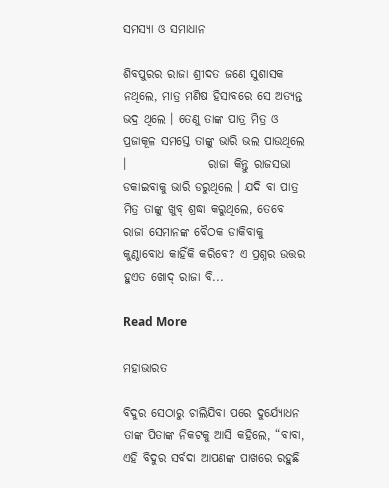ସମସ୍ୟା ଓ ସମାଧାନ

ଶିବପୁରର ରାଜା ଶ୍ରୀଦତ ଜଣେ ସୁଶାସକ ନଥିଲେ, ମାତ୍ର ମଣିଷ ହିସାବରେ ସେ ଅତ୍ୟନ୍ତ ଭଦ୍ର ଥିଲେ । ତେଣୁ ତାଙ୍କ ପାତ୍ର ମିତ୍ର ଓ ପ୍ରଜାକୂଳ ସମସ୍ତେ ତାଙ୍କୁ ଭାରି ଭଲ ପାଉଥିଲେ ।                 ରାଜା କିନ୍ତୁ ରାଜସଭା ଡକାଇବାକୁ ଭାରି ଡରୁଥିଲେ । ଯଦି ବା ପାତ୍ର ମିତ୍ର ତାଙ୍କୁ ଖୁବ୍ ଶ୍ରଦ୍ଧା କରୁଥିଲେ, ତେବେ ରାଜା ସେମାନଙ୍କ ବୈଠକ ଡାକିବାକୁ କୁଣ୍ଠାବୋଧ କାହିଁକି କରିବେ? ଏ ପ୍ରଶ୍ନର ଉତ୍ତର ହୁଏତ ଖୋଦ୍ ରାଜା ବି...

Read More

ମହାଭାରତ

ବିଦୁର ସେଠାରୁ ଚାଲିଯିବା ପରେ ଦୁର୍ଯ୍ୟୋଧନ ତାଙ୍କ ପିତାଙ୍କ ନିକଟକୁ ଆସି କହିଲେ, “ବାବା, ଏହି ବିଦୁର ସର୍ବଦା ଆପଣଙ୍କ ପାଖରେ ରହୁଛି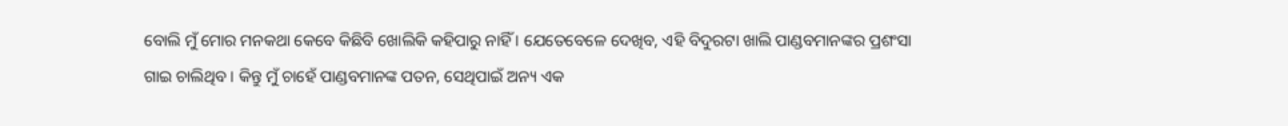ବୋଲି ମୁଁ ମୋର ମନକଥା କେବେ କିଛିବି ଖୋଲିକି କହିପାରୁ ନାହିଁ । ଯେତେବେଳେ ଦେଖିବ, ଏହି ବିଦୁରଟା ଖାଲି ପାଣ୍ଡବମାନଙ୍କର ପ୍ରଶଂସା ଗାଇ ଚାଲିଥିବ । କିନ୍ତୁ ମୁଁ ଚାହେଁ ପାଣ୍ଡବମାନଙ୍କ ପତନ, ସେଥିପାଇଁ ଅନ୍ୟ ଏକ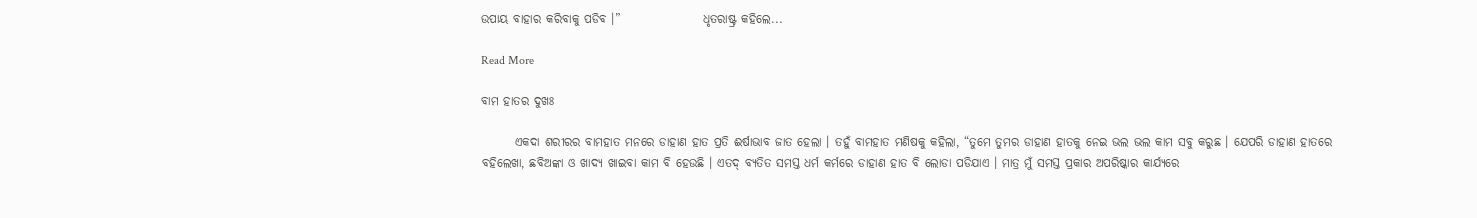ଉପାୟ ବାହାର କରିବାକୁ ପଡିବ ।”                 ଧୃତରାଷ୍ଟ୍ର କହିଲେ...

Read More

ବାମ ହାତର ଦୁଖଃ

       ଏକଦା ଶରୀରର ବାମହାତ ମନରେ ଡାହାଣ ହାତ ପ୍ରତି ଈର୍ଷାଭାବ ଜାତ ହେଲା । ତହୁଁ ବାମହାତ ମଣିଷକୁ କହିଲା, “ତୁମେ ତୁମର ଡାହାଣ ହାତକୁ ନେଇ ଭଲ ଭଲ କାମ ସବୁ କରୁଛ । ଯେପରି ଡାହାଣ ହାତରେ ବହିଲେଖା, ଛବିଅଙ୍କା ଓ ଖାଦ୍ୟ ଖାଇବା କାମ ବି ହେଉଛି । ଏତଦ୍ ବ୍ୟତିତ ସମସ୍ତ ଧର୍ମ କର୍ମରେ ଡାହାଣ ହାତ ବି ଲୋଡା ପଡିଯାଏ । ମାତ୍ର ମୁଁ ସମସ୍ତ ପ୍ରକାର ଅପରିଷ୍କାର କାର୍ଯ୍ୟରେ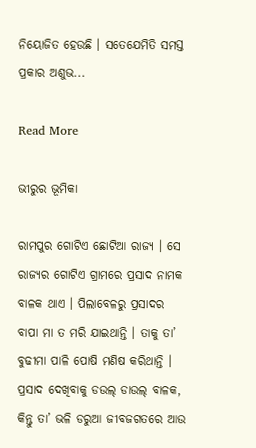ନିୟୋଜିତ ହେଉଛି । ସତେଯେମିତି ସମସ୍ତ ପ୍ରକାର ଅଶୁଭ...

Read More

ଭୀରୁର ଭୂମିକା

ରାମପୁର ଗୋଟିଏ ଛୋଟିଆ ରାଜ୍ୟ । ସେ ରାଜ୍ୟର ଗୋଟିଏ ଗ୍ରାମରେ ପ୍ରସାଦ ନାମକ ବାଳକ ଥାଏ । ପିଲାବେଳରୁ ପ୍ରସାଦର ବାପା ମା ତ ମରି ଯାଇଥାନ୍ତି । ତାକୁ ତା’ ବୁଢୀମା ପାଳି ପୋଷି ମଣିଷ କରିଥାନ୍ତି ।                 ପ୍ରସାଦ ଦେଖିବାକୁ ଡଉଲ୍ ଡାଉଲ୍ ବାଳକ, କିନ୍ତୁ ତା’ ଭଳି ଡରୁଆ ଜୀବଜଗତରେ ଆଉ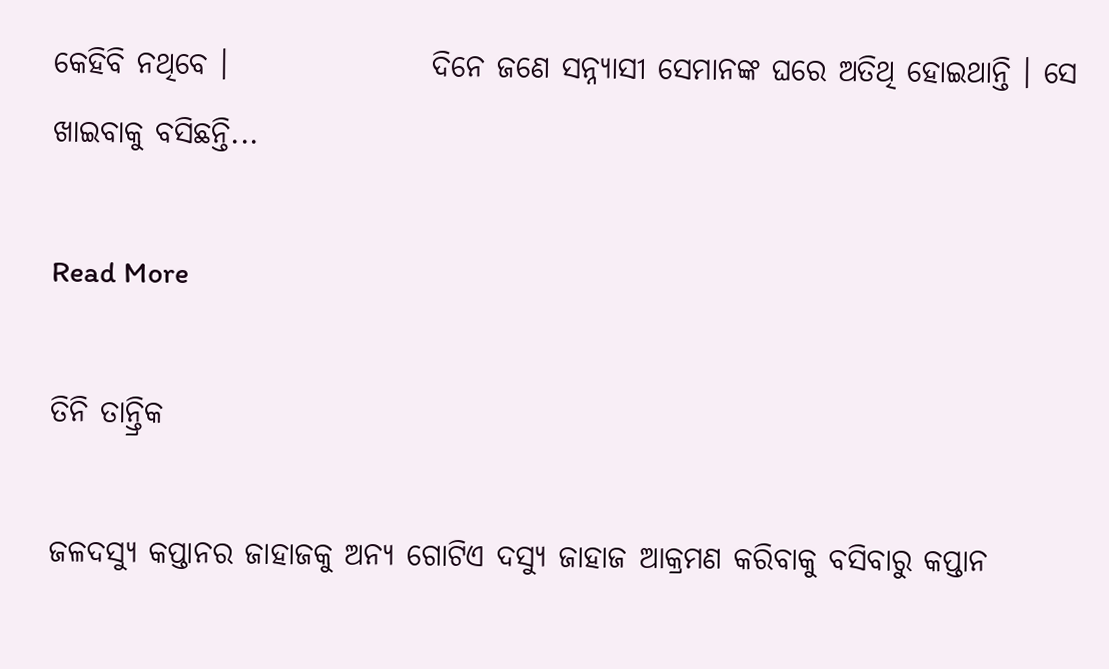କେହିବି ନଥିବେ ।                 ଦିନେ ଜଣେ ସନ୍ନ୍ୟାସୀ ସେମାନଙ୍କ ଘରେ ଅତିଥି ହୋଇଥାନ୍ତି । ସେ ଖାଇବାକୁ ବସିଛନ୍ତି...

Read More

ତିନି ତାନ୍ତ୍ରିକ

ଜଳଦସ୍ୟୁ କପ୍ତାନର ଜାହାଜକୁ ଅନ୍ୟ ଗୋଟିଏ ଦସ୍ୟୁ ଜାହାଜ ଆକ୍ରମଣ କରିବାକୁ ବସିବାରୁ କପ୍ତାନ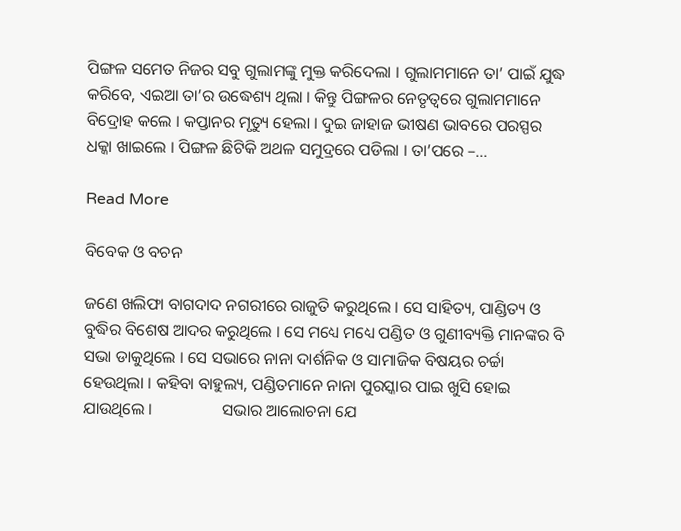ପିଙ୍ଗଳ ସମେତ ନିଜର ସବୁ ଗୁଲାମଙ୍କୁ ମୁକ୍ତ କରିଦେଲା । ଗୁଲାମମାନେ ତା’ ପାଇଁ ଯୁଦ୍ଧ କରିବେ, ଏଇଆ ତା’ର ଉଦ୍ଧେଶ୍ୟ ଥିଲା । କିନ୍ତୁ ପିଙ୍ଗଳର ନେତୃତ୍ୱରେ ଗୁଲାମମାନେ ବିଦ୍ରୋହ କଲେ । କପ୍ତାନର ମୃତ୍ୟୁ ହେଲା । ଦୁଇ ଜାହାଜ ଭୀଷଣ ଭାବରେ ପରସ୍ପର ଧକ୍କା ଖାଇଲେ । ପିଙ୍ଗଳ ଛିଟିକି ଅଥଳ ସମୁଦ୍ରରେ ପଡିଲା । ତା’ପରେ –...

Read More

ବିବେକ ଓ ବଚନ

ଜଣେ ଖଲିଫା ବାଗଦାଦ ନଗରୀରେ ରାଜୁତି କରୁଥିଲେ । ସେ ସାହିତ୍ୟ, ପାଣ୍ଡିତ୍ୟ ଓ ବୁଦ୍ଧିର ବିଶେଷ ଆଦର କରୁଥିଲେ । ସେ ମଧ୍ୟେ ମଧ୍ୟେ ପଣ୍ଡିତ ଓ ଗୁଣୀବ୍ୟକ୍ତି ମାନଙ୍କର ବି ସଭା ଡାକୁଥିଲେ । ସେ ସଭାରେ ନାନା ଦାର୍ଶନିକ ଓ ସାମାଜିକ ବିଷୟର ଚର୍ଚ୍ଚା ହେଉଥିଲା । କହିବା ବାହୁଲ୍ୟ, ପଣ୍ଡିତମାନେ ନାନା ପୁରସ୍କାର ପାଇ ଖୁସି ହୋଇ ଯାଉଥିଲେ ।                 ସଭାର ଆଲୋଚନା ଯେ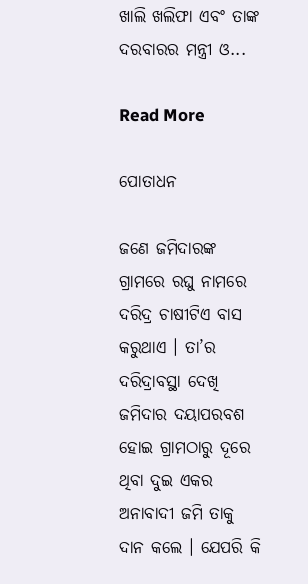ଖାଲି ଖଲିଫା ଏବଂ ତାଙ୍କ ଦରବାରର ମନ୍ତ୍ରୀ ଓ...

Read More

ପୋତାଧନ

ଜଣେ ଜମିଦାରଙ୍କ ଗ୍ରାମରେ ରଘୁ ନାମରେ ଦରିଦ୍ର ଚାଷୀଟିଏ ବାସ କରୁଥାଏ । ତା’ର ଦରିଦ୍ରାବସ୍ଥା ଦେଖି ଜମିଦାର ଦୟାପରବଶ ହୋଇ ଗ୍ରାମଠାରୁ ଦୂରେ ଥିବା ଦୁଇ ଏକର ଅନାବାଦୀ ଜମି ତାକୁ ଦାନ କଲେ । ଯେପରି କି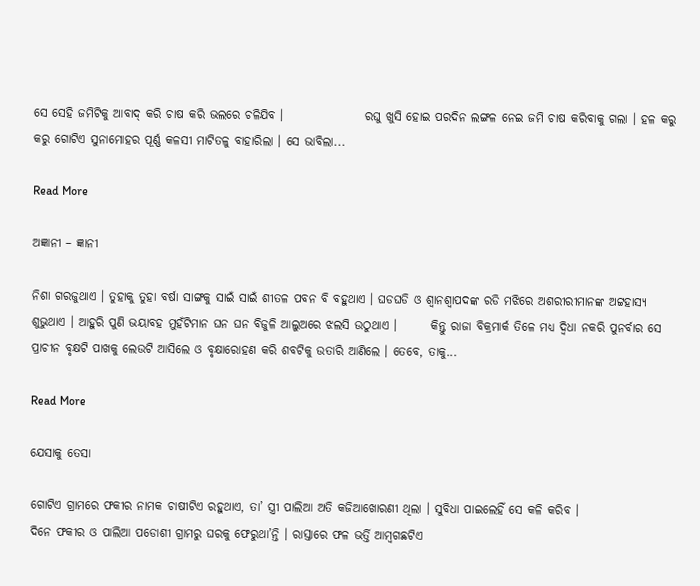ସେ ସେହି ଜମିଟିକୁ ଆବାଦ୍ କରି ଚାଷ କରି ଭଲରେ ଚଳିଯିବ ।                 ରଘୁ ଖୁସି ହୋଇ ପରଦିନ ଲଙ୍ଗଳ ନେଇ ଜମି ଚାଷ କରିବାକୁ ଗଲା । ହଳ କରୁ କରୁ ଗୋଟିଏ ସୁନାମୋହର ପୂର୍ଣ୍ଣ କଳସୀ ମାଟିତଳୁ ବାହାରିଲା । ସେ ଭାବିଲା...

Read More

ଅଜ୍ଞାନୀ – ଜ୍ଞାନୀ

ନିଶା ଗରଜୁଥାଏ । ତୁହାକୁ ତୁହା ବର୍ଷା ସାଙ୍ଗକୁ ସାଇଁ ସାଇଁ ଶୀତଳ ପବନ ବି ବହୁଥାଏ । ଘଡଘଡି ଓ ଶ୍ୱାନଶ୍ୱାପଦଙ୍କ ରଡି ମଝିରେ ଅଶରୀରୀମାନଙ୍କ ଅଟ୍ଟହାସ୍ୟ ଶୁଭୁଥାଏ । ଆହୁରି ପୁଣି ଭୟାବହ ମୁହଁଟିମାନ ଘନ ଘନ ବିଜୁଳି ଆଲୁଅରେ ଝଲସି ଉଠୁଥାଏ ।       କିନ୍ତୁ ରାଜା ବିକ୍ରମାର୍କ ତିଳେ ମଧ୍ୟ ଦ୍ୱିଧା ନକରି ପୁନର୍ବାର ସେ ପ୍ରାଚୀନ ବୃକ୍ଷଟି ପାଖକୁ ଲେଉଟି ଆସିଲେ ଓ ବୃକ୍ଷାରୋହଣ କରି ଶବଟିକୁ ଉତାରି ଆଣିଲେ । ତେବେ, ତାକୁ...

Read More

ଯେସାକୁ ତେସା

ଗୋଟିଏ ଗ୍ରାମରେ ଫକୀର ନାମକ ଚାଷୀଟିଏ ରହୁଥାଏ, ତା’ ସ୍ତ୍ରୀ ପାଲିଆ ଅତି କଜିଆଖୋରଣୀ ଥିଲା । ସୁବିଧା ପାଇଲେହିଁ ସେ କଳି କରିବ ।                 ଦିନେ ଫକୀର ଓ ପାଲିଆ ପଡୋଶୀ ଗ୍ରାମରୁ ଘରକୁ ଫେରୁଥା’ନ୍ତି । ରାସ୍ତାରେ ଫଳ ଭର୍ତ୍ତି ଆମ୍ବଗଛଟିଏ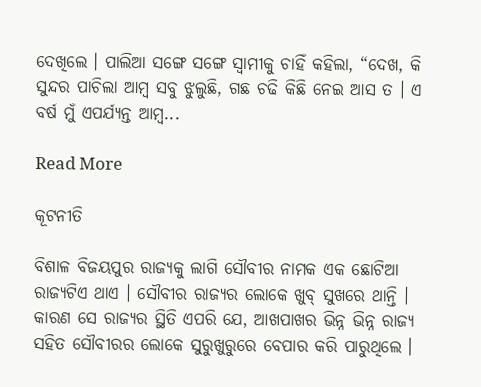ଦେଖିଲେ । ପାଲିଆ ସଙ୍ଗେ ସଙ୍ଗେ ସ୍ୱାମୀକୁ ଚାହିଁ କହିଲା, “ଦେଖ, କି ସୁନ୍ଦର ପାଚିଲା ଆମ୍ବ ସବୁ ଝୁଲୁଛି, ଗଛ ଚଢି କିଛି ନେଇ ଆସ ତ । ଏ ବର୍ଷ ମୁଁ ଏପର୍ଯ୍ୟନ୍ତ ଆମ୍ବ...

Read More

କୂଟନୀତି

ବିଶାଳ ବିଜୟପୁର ରାଜ୍ୟକୁ ଲାଗି ସୌବୀର ନାମକ ଏକ ଛୋଟିଆ ରାଜ୍ୟଟିଏ ଥାଏ । ସୌବୀର ରାଜ୍ୟର ଲୋକେ ଖୁବ୍ ସୁଖରେ ଥାନ୍ତି । କାରଣ ସେ ରାଜ୍ୟର ସ୍ଥିତି ଏପରି ଯେ, ଆଖପାଖର ଭିନ୍ନ ଭିନ୍ନ ରାଜ୍ୟ ସହିତ ସୌବୀରର ଲୋକେ ସୁରୁଖୁରୁରେ ବେପାର କରି ପାରୁଥିଲେ ।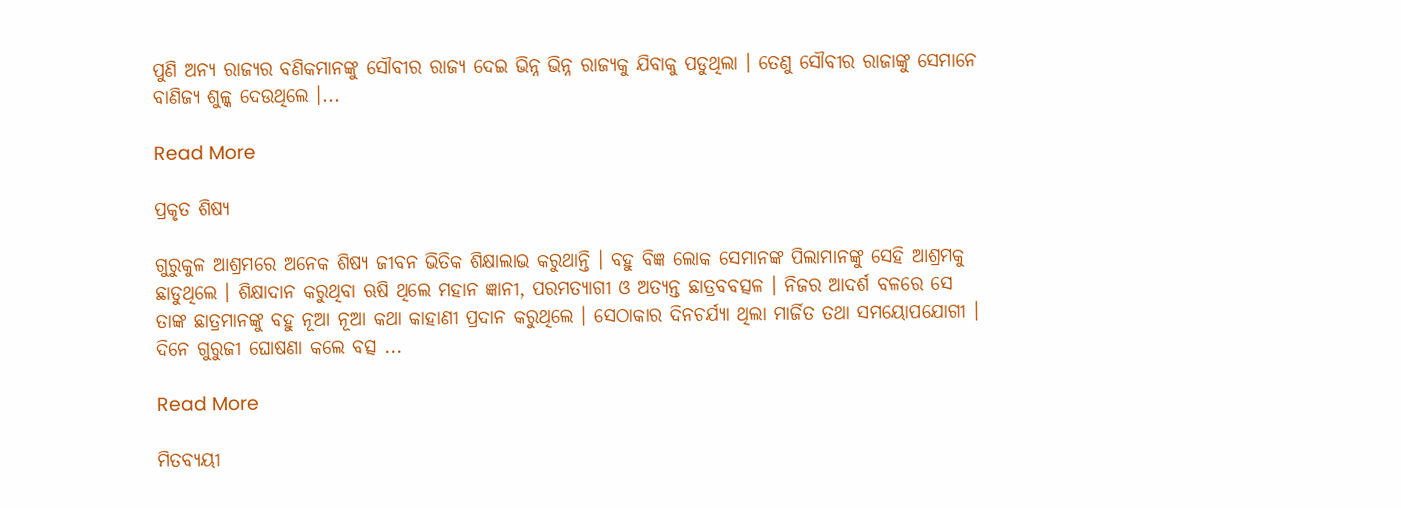ପୁଣି ଅନ୍ୟ ରାଜ୍ୟର ବଣିକମାନଙ୍କୁ ସୌବୀର ରାଜ୍ୟ ଦେଇ ଭିନ୍ନ ଭିନ୍ନ ରାଜ୍ୟକୁ ଯିବାକୁ ପଡୁଥିଲା । ତେଣୁ ସୌବୀର ରାଜାଙ୍କୁ ସେମାନେ ବାଣିଜ୍ୟ ଶୁଳ୍କ ଦେଉଥିଲେ ।...

Read More

ପ୍ରକୃତ ଶିଷ୍ୟ

ଗୁରୁକୁଳ ଆଶ୍ରମରେ ଅନେକ ଶିଷ୍ୟ ଜୀବନ ଭିତିକ ଶିକ୍ଷାଲାଭ କରୁଥାନ୍ତି । ବହୁ ବିଜ୍ଞ ଲୋକ ସେମାନଙ୍କ ପିଲାମାନଙ୍କୁ ସେହି ଆଶ୍ରମକୁ ଛାଡୁଥିଲେ । ଶିକ୍ଷାଦାନ କରୁଥିବା ଋଷି ଥିଲେ ମହାନ ଜ୍ଞାନୀ, ପରମତ୍ୟାଗୀ ଓ ଅତ୍ୟନ୍ତ ଛାତ୍ରବବତ୍ସଳ । ନିଜର ଆଦର୍ଶ ବଳରେ ସେ ତାଙ୍କ ଛାତ୍ରମାନଙ୍କୁ ବହୁ ନୂଆ ନୂଆ କଥା କାହାଣୀ ପ୍ରଦାନ କରୁଥିଲେ । ସେଠାକାର ଦିନଚର୍ଯ୍ୟା ଥିଲା ମାର୍ଜିତ ତଥା ସମୟୋପଯୋଗୀ । ଦିନେ ଗୁରୁଜୀ ଘୋଷଣା କଲେ ବତ୍ସ ...

Read More

ମିତବ୍ୟୟୀ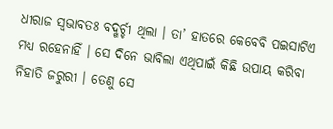ଧୀରାଜ ସ୍ୱଭାବତଃ ବଦ୍ଖର୍ଚ୍ଚୀ ଥିଲା । ତା’ ହାତରେ କେବେବି ପଇସାଟିଏ ମଧ୍ୟ ରହେନାହିଁ । ସେ ଦିନେ ଭାବିଲା ଏଥିପାଇଁ କିଛି ଉପାୟ କରିବା ନିହାତି ଜରୁରୀ । ତେଣୁ ସେ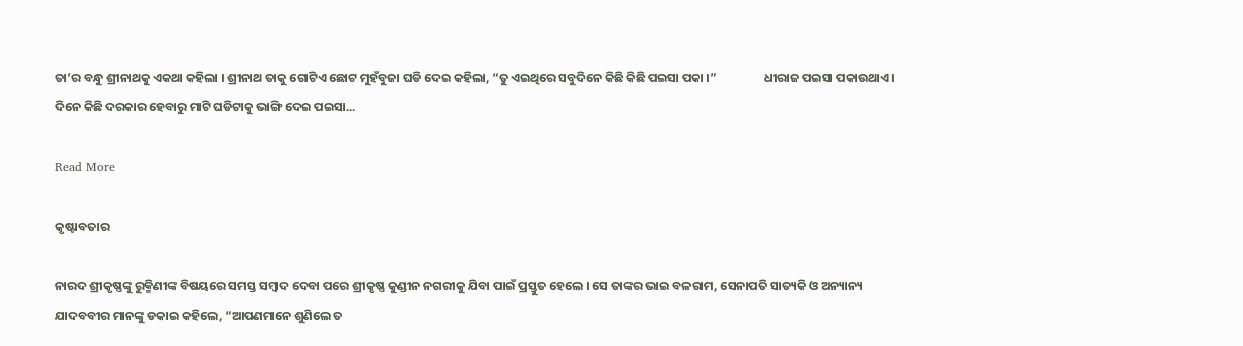ତା’ର ବନ୍ଧୁ ଶ୍ରୀନାଥକୁ ଏକଥା କହିଲା । ଶ୍ରୀନାଥ ତାକୁ ଗୋଟିଏ ଛୋଟ ମୁହଁବୁଜା ଘଡି ଦେଇ କହିଲା, “ତୁ ଏଇଥିରେ ସବୁଦିନେ କିଛି କିଛି ପଇସା ପକା ।”                 ଧୀରାଜ ପଇସା ପକାଉଥାଏ । ଦିନେ କିଛି ଦରକାର ହେବାରୁ ମାଟି ଘଡିଟାକୁ ଭାଙ୍ଗି ଦେଇ ପଇସା...

Read More

କୃଷ୍ଟାବତାର

ନାରଦ ଶ୍ରୀକୃଷ୍ଣଙ୍କୁ ରୁକ୍ମିଣୀଙ୍କ ବିଷୟରେ ସମସ୍ତ ସମ୍ବାଦ ଦେବା ପରେ ଶ୍ରୀକୃଷ୍ଣ କୁଣ୍ଡୀନ ନଗରୀକୁ ଯିବା ପାଇଁ ପ୍ରସ୍ତୁତ ହେଲେ । ସେ ତାଙ୍କର ଭାଇ ବଳରାମ, ସେନାପତି ସାତ୍ୟକି ଓ ଅନ୍ୟାନ୍ୟ ଯାଦବବୀର ମାନଙ୍କୁ ଡକାଇ କହିଲେ, “ଆପଣମାନେ ଶୁଣିଲେ ତ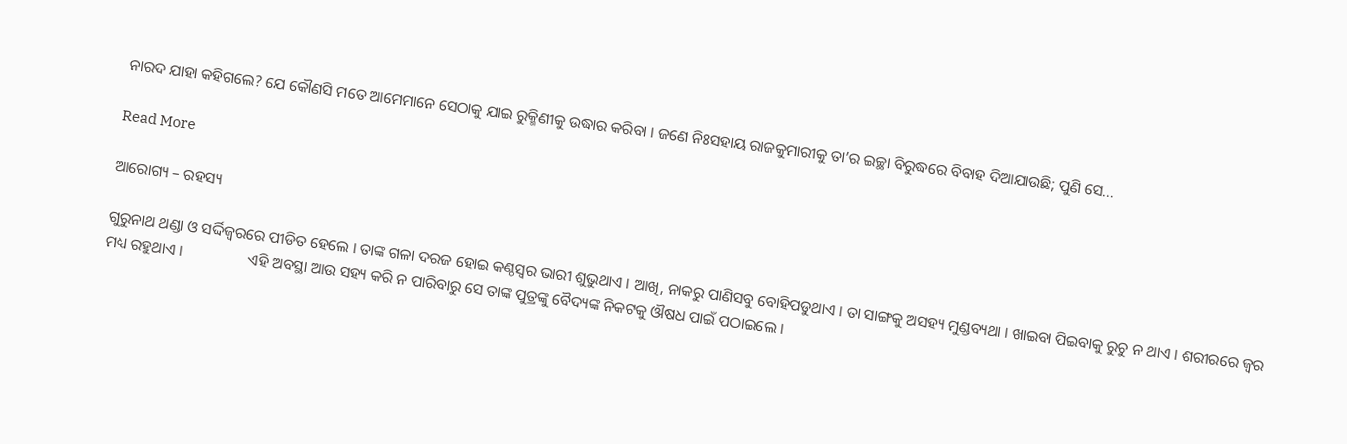ନାରଦ ଯାହା କହିଗଲେ? ଯେ କୌଣସି ମତେ ଆମେମାନେ ସେଠାକୁ ଯାଇ ରୁକ୍ମିଣୀକୁ ଉଦ୍ଧାର କରିବା । ଜଣେ ନିଃସହାୟ ରାଜକୁମାରୀକୁ ତା’ର ଇଚ୍ଛା ବିରୁଦ୍ଧରେ ବିବାହ ଦିଆଯାଉଛି; ପୁଣି ସେ...

Read More

ଆରୋଗ୍ୟ – ରହସ୍ୟ

ଗୁରୁନାଥ ଥଣ୍ଡା ଓ ସର୍ଦ୍ଦିଜ୍ୱରରେ ପୀଡିତ ହେଲେ । ତାଙ୍କ ଗଳା ଦରଜ ହୋଇ କଣ୍ଠସ୍ୱର ଭାରୀ ଶୁଭୁଥାଏ । ଆଖି, ନାକରୁ ପାଣିସବୁ ବୋହିପଡୁଥାଏ । ତା ସାଙ୍ଗକୁ ଅସହ୍ୟ ମୁଣ୍ଡବ୍ୟଥା । ଖାଇବା ପିଇବାକୁ ରୁଚୁ ନ ଥାଏ । ଶରୀରରେ ଜ୍ୱର ମଧ୍ୟ ରହୁଥାଏ ।                 ଏହି ଅବସ୍ଥା ଆଉ ସହ୍ୟ କରି ନ ପାରିବାରୁ ସେ ତାଙ୍କ ପୁତ୍ରଙ୍କୁ ବୈଦ୍ୟଙ୍କ ନିକଟକୁ ଔଷଧ ପାଇଁ ପଠାଇଲେ ।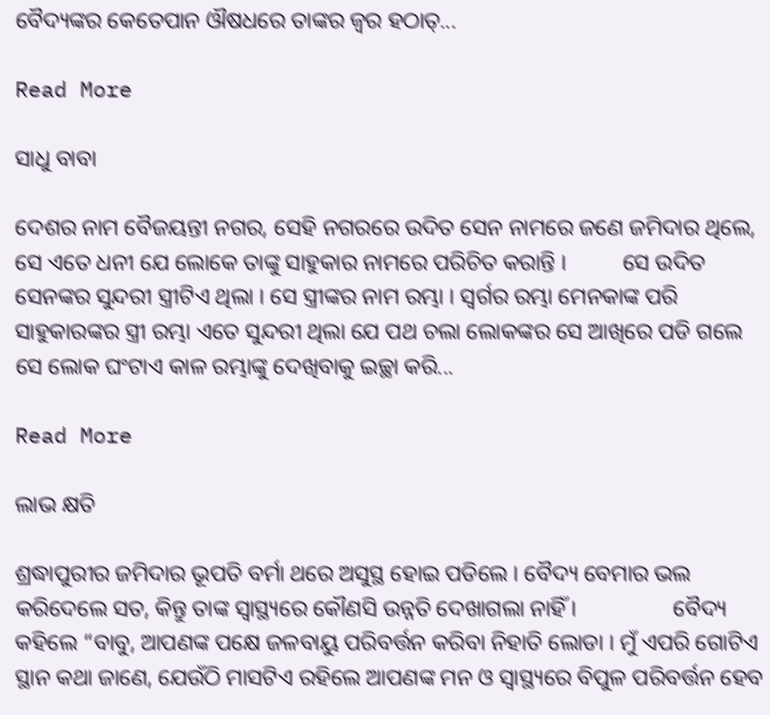ବୈଦ୍ୟଙ୍କର କେତେପାନ ଔଷଧରେ ତାଙ୍କର ଜ୍ୱର ହଠାତ୍...

Read More

ସାଧୁ ବାବା

ଦେଶର ନାମ ବୈଜୟନ୍ତୀ ନଗର, ସେହି ନଗରରେ ଉଦିତ ସେନ ନାମରେ ଜଣେ ଜମିଦାର ଥିଲେ, ସେ ଏତେ ଧନୀ ଯେ ଲୋକେ ତାଙ୍କୁ ସାହୁକାର ନାମରେ ପରିଚିତ କରାନ୍ତି ।          ସେ ଉଦିତ ସେନଙ୍କର ସୁନ୍ଦରୀ ସ୍ତ୍ରୀଟିଏ ଥିଲା । ସେ ସ୍ତ୍ରୀଙ୍କର ନାମ ରମ୍ଭା । ସ୍ୱର୍ଗର ରମ୍ଭା ମେନକାଙ୍କ ପରି ସାହୁକାରଙ୍କର ସ୍ତ୍ରୀ ରମ୍ଭା ଏତେ ସୁନ୍ଦରୀ ଥିଲା ଯେ ପଥ ଚଲା ଲୋକଙ୍କର ସେ ଆଖିରେ ପଡି ଗଲେ ସେ ଲୋକ ଘଂଟାଏ କାଳ ରମ୍ଭାଙ୍କୁ ଦେଖିବାକୁ ଇଚ୍ଛା କରି...

Read More

ଲାଭ କ୍ଷତି

ଶ୍ରଦ୍ଧାପୁରୀର ଜମିଦାର ଭୂପତି ବର୍ମା ଥରେ ଅସୁସ୍ଥ ହୋଇ ପଡିଲେ । ବୈଦ୍ୟ ବେମାର ଭଲ କରିଦେଲେ ସତ, କିନ୍ତୁ ତାଙ୍କ ସ୍ୱାସ୍ଥ୍ୟରେ କୌଣସି ଉନ୍ନତି ଦେଖାଗଲା ନାହିଁ ।                 ବୈଦ୍ୟ କହିଲେ “ବାବୁ, ଆପଣଙ୍କ ପକ୍ଷେ ଜଳବାୟୁ ପରିବର୍ତ୍ତନ କରିବା ନିହାତି ଲୋଡା । ମୁଁ ଏପରି ଗୋଟିଏ ସ୍ଥାନ କଥା ଜାଣେ, ଯେଉଁଠି ମାସଟିଏ ରହିଲେ ଆପଣଙ୍କ ମନ ଓ ସ୍ୱାସ୍ଥ୍ୟରେ ବିପୁଳ ପରିବର୍ତ୍ତନ ହେବ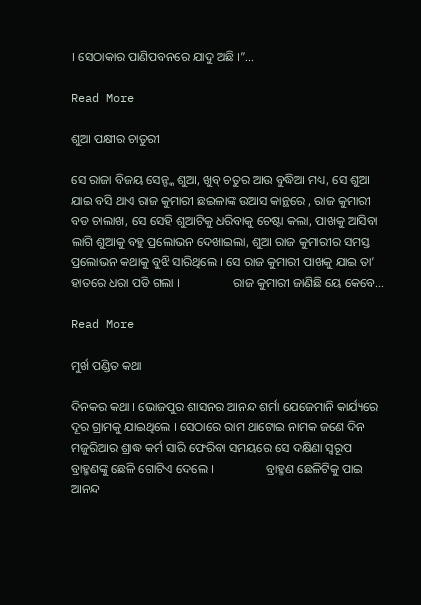। ସେଠାକାର ପାଣିପବନରେ ଯାଦୁ ଅଛି ।”...

Read More

ଶୁଆ ପକ୍ଷୀର ଚାତୁରୀ

ସେ ରାଜା ବିଜୟ ସେନ୍ଙ୍କ ଶୁଆ, ଖୁବ୍ ଚତୁର ଆଉ ବୁଦ୍ଧିଆ ମଧ୍ୟ, ସେ ଶୁଆ ଯାଇ ବସି ଥାଏ ରାଜ କୁମାରୀ ଛଇଳାଙ୍କ ଉଆସ କାନ୍ଥରେ , ରାଜ କୁମାରୀ ବଡ ଚାଲାଖ, ସେ ସେହି ଶୁଆଟିକୁ ଧରିବାକୁ ଚେଷ୍ଟା କଲା, ପାଖକୁ ଆସିବା ଲାଗି ଶୁଆକୁ ବହୁ ପ୍ରଲୋଭନ ଦେଖାଇଲା, ଶୁଆ ରାଜ କୁମାରୀର ସମସ୍ତ ପ୍ରଲୋଭନ କଥାକୁ ବୁଝି ସାରିଥିଲେ । ସେ ରାଜ କୁମାରୀ ପାଖକୁ ଯାଇ ତା’ ହାତରେ ଧରା ପଡି ଗଲା ।                 ରାଜ କୁମାରୀ ଜାଣିଛି ୟେ କେବେ...

Read More

ମୁର୍ଖ ପଣ୍ଡିତ କଥା

ଦିନକର କଥା । ଭୋଜପୁର ଶାସନର ଆନନ୍ଦ ଶର୍ମା ଯେଜେମାନି କାର୍ଯ୍ୟରେ ଦୂର ଗ୍ରାମକୁ ଯାଇଥିଲେ । ସେଠାରେ ରାମ ଥାଟୋଇ ନାମକ ଜଣେ ଦିନ ମଜୁରିଆର ଶ୍ରାଦ୍ଧ କର୍ମ ସାରି ଫେରିବା ସମୟରେ ସେ ଦକ୍ଷିଣା ସ୍ୱରୂପ ବ୍ରାହ୍ମଣଙ୍କୁ ଛେଳି ଗୋଟିଏ ଦେଲେ ।                 ବ୍ରାହ୍ମଣ ଛେଳିଟିକୁ ପାଇ ଆନନ୍ଦ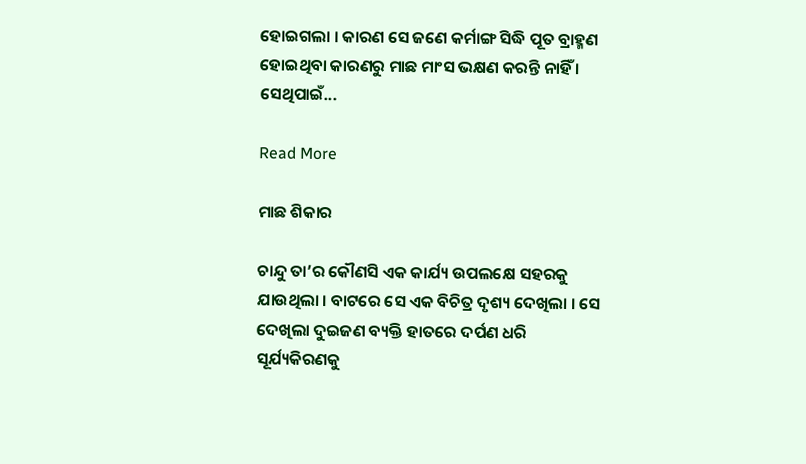ହୋଇଗଲା । କାରଣ ସେ ଜଣେ କର୍ମାଙ୍ଗ ସିଦ୍ଧି ପୂତ ବ୍ରାହ୍ମଣ ହୋଇଥିବା କାରଣରୁ ମାଛ ମାଂସ ଭକ୍ଷଣ କରନ୍ତି ନାହିଁ । ସେଥିପାଇଁ...

Read More

ମାଛ ଶିକାର

ଚାନ୍ଦୁ ତା’ର କୌଣସି ଏକ କାର୍ଯ୍ୟ ଉପଲକ୍ଷେ ସହରକୁ ଯାଉଥିଲା । ବାଟରେ ସେ ଏକ ବିଚିତ୍ର ଦୃଶ୍ୟ ଦେଖିଲା । ସେ ଦେଖିଲା ଦୁଇଜଣ ବ୍ୟକ୍ତି ହାତରେ ଦର୍ପଣ ଧରି ସୂର୍ଯ୍ୟକିରଣକୁ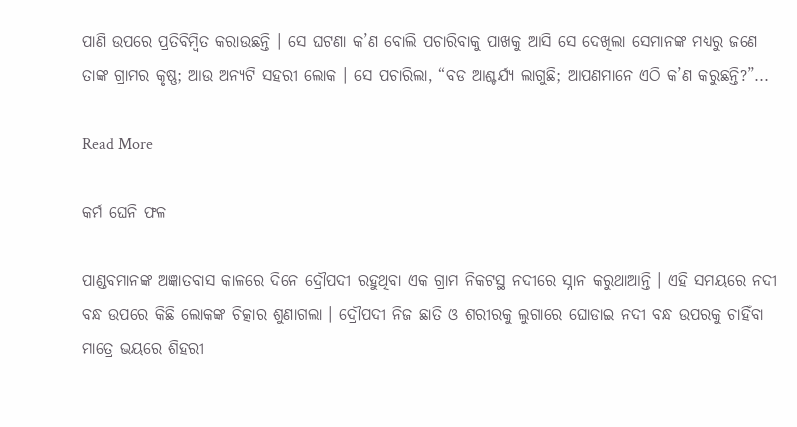ପାଣି ଉପରେ ପ୍ରତିବିମ୍ବିତ କରାଉଛନ୍ତି । ସେ ଘଟଣା କ’ଣ ବୋଲି ପଚାରିବାକୁ ପାଖକୁ ଆସି ସେ ଦେଖିଲା ସେମାନଙ୍କ ମଧ୍ୟରୁ ଜଣେ ତାଙ୍କ ଗ୍ରାମର କୃଷ୍ଣ; ଆଉ ଅନ୍ୟଟି ସହରୀ ଲୋକ । ସେ ପଚାରିଲା, “ବଡ ଆଶ୍ଚର୍ଯ୍ୟ ଲାଗୁଛି; ଆପଣମାନେ ଏଠି କ’ଣ କରୁଛନ୍ତି?”...

Read More

କର୍ମ ଘେନି ଫଳ

ପାଣ୍ଡବମାନଙ୍କ ଅଜ୍ଞାତବାସ କାଳରେ ଦିନେ ଦ୍ରୌପଦୀ ରହୁଥିବା ଏକ ଗ୍ରାମ ନିକଟସ୍ଥ ନଦୀରେ ସ୍ନାନ କରୁଥାଆନ୍ତି । ଏହି ସମୟରେ ନଦୀ ବନ୍ଧ ଉପରେ କିଛି ଲୋକଙ୍କ ଚିତ୍କାର ଶୁଣାଗଲା । ଦ୍ରୌପଦୀ ନିଜ ଛାତି ଓ ଶରୀରକୁ ଲୁଗାରେ ଘୋଡାଇ ନଦୀ ବନ୍ଧ ଉପରକୁ ଚାହିଁବା ମାତ୍ରେ ଭୟରେ ଶିହରୀ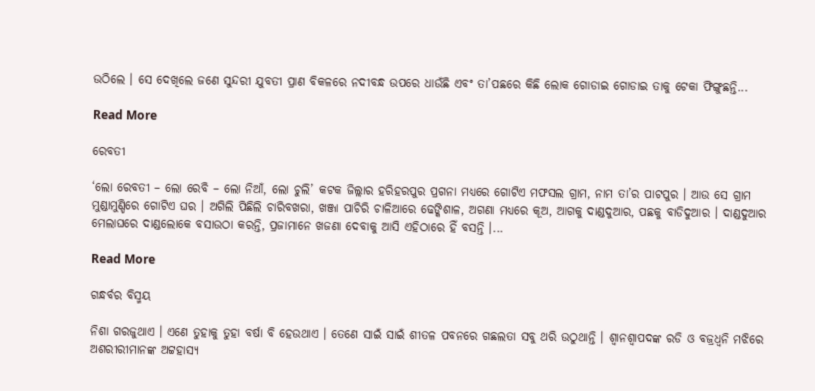ଉଠିଲେ । ସେ ଦେଖିଲେ ଜଣେ ସୁନ୍ଦରୀ ଯୁବତୀ ପ୍ରାଣ ବିକଳରେ ନଦୀବନ୍ଧ ଉପରେ ଧାଉଁଛି ଏବଂ ତା’ପଛରେ କିଛି ଲୋକ ଗୋଡାଇ ଗୋଡାଇ ତାକୁ ଟେକା ଫିଙ୍ଗୁଛନ୍ତି...

Read More

ରେବତୀ

‘ଲୋ ରେବତୀ – ଲୋ ରେବି – ଲୋ ନିଆଁ, ଲୋ ଚୁଲି’ କଟକ ଜିଲ୍ଲାର ହରିହରପୁର ପ୍ରଗନା ମଧ୍ୟରେ ଗୋଟିଏ ମଫସଲ ଗ୍ରାମ, ନାମ ତା’ର ପାଟପୁର । ଆଉ ସେ ଗ୍ରାମ ମୁଣ୍ଡାମୁଣ୍ଡିରେ ଗୋଟିଏ ଘର । ଅଗିଲି ପିଛିଲି ଚାରିବଖରା, ଖଞ୍ଜା ପାଚିରି ଚାଳିଆରେ ଢେଙ୍କିଶାଳ, ଅଗଣା ମଧ୍ୟରେ କୂଅ, ଆଗକୁ ଦାଣ୍ଡଦୁଆର, ପଛକୁ ବାଡିଦୁଆର । ଦାଣ୍ଡଦୁଆର ମେଲାଘରେ ଦାଣ୍ଡଲୋକେ ବସାଉଠା କରନ୍ତି, ପ୍ରଜାମାନେ ଖଜଣା ଦେବାକୁ ଆସି ଏହିଠାରେ ହିଁ ବସନ୍ତି ।...

Read More

ଗନ୍ଧର୍ବର ବିସ୍ମୟ

ନିଶା ଗରଜୁଥାଏ । ଏଣେ ତୁହାକୁ ତୁହା ବର୍ଷା ବି ହେଉଥାଏ । ତେଣେ ସାଇଁ ସାଇଁ ଶୀତଳ ପବନରେ ଗଛଲତା ସବୁ ଥରି ଉଠୁଥାନ୍ତି । ଶ୍ୱାନଶ୍ୱାପଦଙ୍କ ରଡି ଓ ବଜ୍ରଧ୍ୱନି ମଝିରେ ଅଶରୀରୀମାନଙ୍କ ଅଟ୍ଟହାସ୍ୟ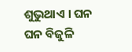ଶୁଭୁଥାଏ । ଘନ ଘନ ବିଜୁଳି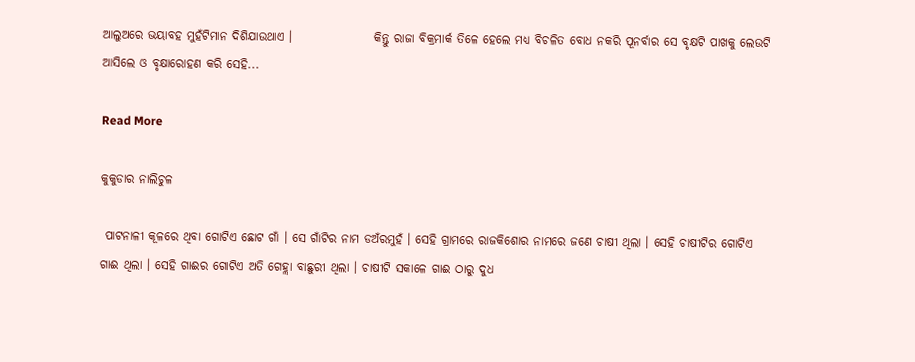ଆଲୁଅରେ ଭୟାବହ ମୁହଁଟିମାନ ଦିଶିଯାଉଥାଏ ।                 କିନ୍ତୁ ରାଜା ବିକ୍ରମାର୍କ ତିଳେ ହେଲେ ମଧ୍ୟ ବିଚଳିତ ବୋଧ ନକରି ପୂନର୍ବାର ସେ ବୃକ୍ଷଟି ପାଖକୁ ଲେଉଟି ଆସିଲେ ଓ ବୃକ୍ଷାରୋହଣ କରି ସେହି...

Read More

କୁକୁଡାର ନାଲିଚୁଳ

 ପାଟନାଳୀ କୂଳରେ ଥିବା ଗୋଟିଏ ଛୋଟ ଗାଁ । ସେ ଗାଁଟିର ନାମ ଡଅଁରମୁହଁ । ସେହି ଗ୍ରାମରେ ରାଜକିଶୋର ନାମରେ ଜଣେ ଚାଷୀ ଥିଲା । ସେହି ଚାଷୀଟିର ଗୋଟିଏ ଗାଈ ଥିଲା । ସେହି ଗାଈର ଗୋଟିଏ ଅତି ଗେହ୍ଲା ବାଛୁରୀ ଥିଲା । ଚାଷୀଟି ସକାଳେ ଗାଈ ଠାରୁ ଦୁଧ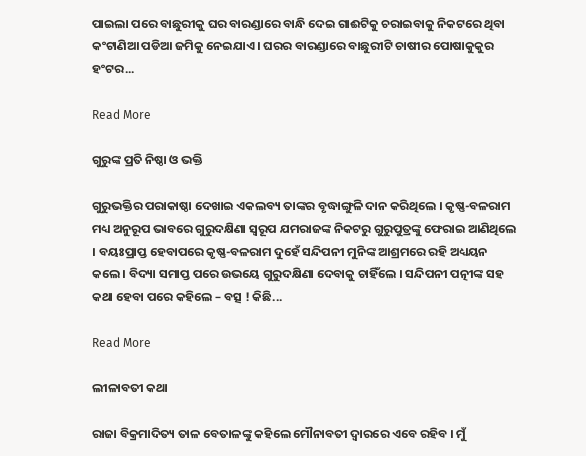ପାଇଲା ପରେ ବାଛୁରୀକୁ ଘର ବାରଣ୍ଡାରେ ବାନ୍ଧି ଦେଇ ଗାଈଟିକୁ ଚରାଇବାକୁ ନିକଟରେ ଥିବା କଂଟାଣିଆ ପଡିଆ ଜମିକୁ ନେଇଯାଏ । ଘରର ବାରଣ୍ଡାରେ ବାଛୁରୀଟି ଚାଷୀର ପୋଷାକୁକୁର ହଂଟର...

Read More

ଗୁରୁଙ୍କ ପ୍ରତି ନିଷ୍ଠା ଓ ଭକ୍ତି

ଗୁରୁଭକ୍ତିର ପରାକାଷ୍ଠା ଦେଖାଇ ଏକଲବ୍ୟ ତାଙ୍କର ବୃଦ୍ଧାଙ୍ଗୁଳି ଦାନ କରିଥିଲେ । କୃଷ୍ଣ-ବଳରାମ ମଧ୍ୟ ଅନୁରୂପ ଭାବରେ ଗୁରୁଦକ୍ଷିଣା ସ୍ୱରୂପ ଯମରାଜଙ୍କ ନିକଟରୁ ଗୁରୁପୁତ୍ରଙ୍କୁ ଫେରାଇ ଆଣିଥିଲେ । ବୟଃପ୍ରାପ୍ତ ହେବାପରେ କୃଷ୍ଣ-ବଳରାମ ଦୁହେଁ ସନ୍ଦିପନୀ ମୁନିଙ୍କ ଆଶ୍ରମରେ ରହି ଅଧ୍ୟୟନ କଲେ । ବିଦ୍ୟା ସମାପ୍ତ ପରେ ଉଭୟେ ଗୁରୁଦକ୍ଷିଣା ଦେବାକୁ ଚାହିଁଲେ । ସନ୍ଦିପନୀ ପତ୍ନୀଙ୍କ ସହ କଥା ହେବା ପରେ କହିଲେ – ବତ୍ସ ! କିଛି...

Read More

ଲୀଳାବତୀ କଥା

ରାଜା ବିକ୍ରମାଦିତ୍ୟ ତାଳ ବେତାଳଙ୍କୁ କହିଲେ ମୌନାବତୀ ଦ୍ୱାରରେ ଏବେ ରହିବ । ମୁଁ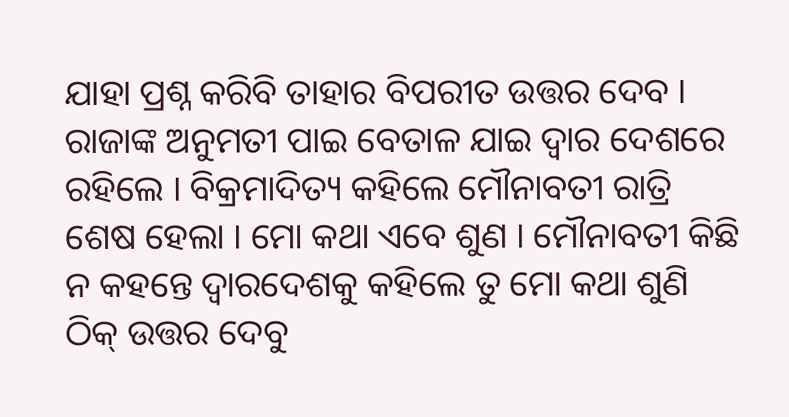ଯାହା ପ୍ରଶ୍ନ କରିବି ତାହାର ବିପରୀତ ଉତ୍ତର ଦେବ । ରାଜାଙ୍କ ଅନୁମତୀ ପାଇ ବେତାଳ ଯାଇ ଦ୍ୱାର ଦେଶରେ ରହିଲେ । ବିକ୍ରମାଦିତ୍ୟ କହିଲେ ମୌନାବତୀ ରାତ୍ରି ଶେଷ ହେଲା । ମୋ କଥା ଏବେ ଶୁଣ । ମୌନାବତୀ କିଛି ନ କହନ୍ତେ ଦ୍ୱାରଦେଶକୁ କହିଲେ ତୁ ମୋ କଥା ଶୁଣି ଠିକ୍ ଉତ୍ତର ଦେବୁ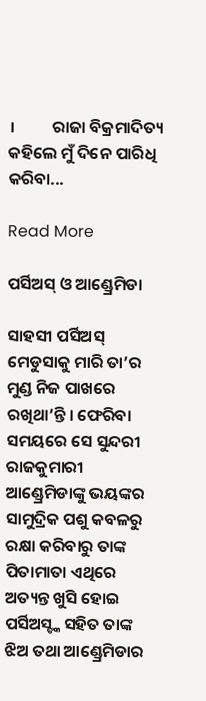।         ରାଜା ବିକ୍ରମାଦିତ୍ୟ କହିଲେ ମୁଁ ଦିନେ ପାରିଧି କରିବା...

Read More

ପର୍ସିଅସ୍ ଓ ଆଣ୍ଡ୍ରେମିଡା

ସାହସୀ ପର୍ସିଅସ୍ ମେଡୁସାକୁ ମାରି ତା’ର ମୁଣ୍ଡ ନିଜ ପାଖରେ ରଖିଥା’ନ୍ତି । ଫେରିବା ସମୟରେ ସେ ସୁନ୍ଦରୀ ରାଜକୁମାରୀ ଆଣ୍ଡ୍ରେମିଡାଙ୍କୁ ଭୟଙ୍କର ସାମୁଦ୍ରିକ ପଶୁ କବଳରୁ ରକ୍ଷା କରିବାରୁ ତାଙ୍କ ପିତାମାତା ଏଥିରେ ଅତ୍ୟନ୍ତ ଖୁସି ହୋଇ ପର୍ସିଅସ୍ଙ୍କ ସହିତ ତାଙ୍କ ଝିଅ ତଥା ଆଣ୍ଡ୍ରେମିଡାର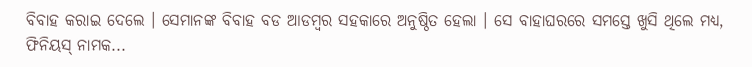ବିବାହ କରାଇ ଦେଲେ । ସେମାନଙ୍କ ବିବାହ ବଡ ଆଡମ୍ବର ସହକାରେ ଅନୁଷ୍ଠିତ ହେଲା । ସେ ବାହାଘରରେ ସମସ୍ତେ ଖୁସି ଥିଲେ ମଧ୍ୟ, ଫିନିୟସ୍ ନାମକ...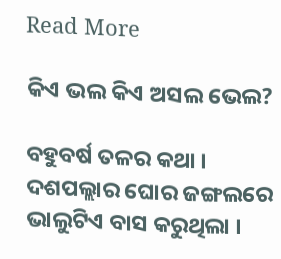Read More

କିଏ ଭଲ କିଏ ଅସଲ ଭେଲ?

ବହୁବର୍ଷ ତଳର କଥା । ଦଶପଲ୍ଲାର ଘୋର ଜଙ୍ଗଲରେ ଭାଲୁଟିଏ ବାସ କରୁଥିଲା ।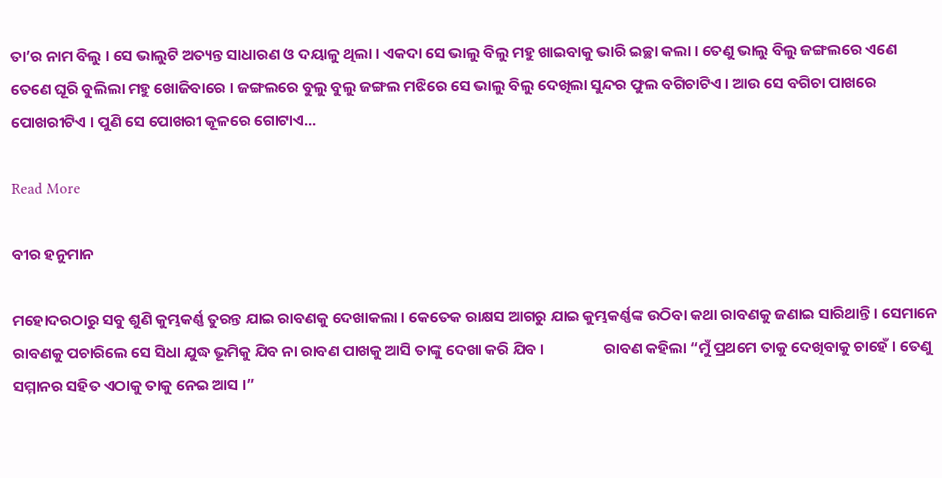ତା’ର ନାମ ବିଲୁ । ସେ ଭାଲୁଟି ଅତ୍ୟନ୍ତ ସାଧାରଣ ଓ ଦୟାଳୁ ଥିଲା । ଏକଦା ସେ ଭାଲୁ ବିଲୁ ମହୁ ଖାଇବାକୁ ଭାରି ଇଚ୍ଛା କଲା । ତେଣୁ ଭାଲୁ ବିଲୁ ଜଙ୍ଗଲରେ ଏଣେ ତେଣେ ଘୂରି ବୁଲିଲା ମହୁ ଖୋଜିବାରେ । ଜଙ୍ଗଲରେ ବୁଲୁ ବୁଲୁ ଜଙ୍ଗଲ ମଝିରେ ସେ ଭାଲୁ ବିଲୁ ଦେଖିଲା ସୁନ୍ଦର ଫୁଲ ବଗିଚାଟିଏ । ଆଉ ସେ ବଗିଚା ପାଖରେ ପୋଖରୀଟିଏ । ପୁଣି ସେ ପୋଖରୀ କୂଳରେ ଗୋଟାଏ...

Read More

ବୀର ହନୁମାନ

ମହୋଦରଠାରୁ ସବୁ ଶୁଣି କୁମ୍ଭକର୍ଣ୍ଣ ତୁରନ୍ତ ଯାଇ ରାବଣକୁ ଦେଖାକଲା । କେତେକ ରାକ୍ଷସ ଆଗରୁ ଯାଇ କୁମ୍ଭକର୍ଣ୍ଣଙ୍କ ଉଠିବା କଥା ରାବଣକୁ ଜଣାଇ ସାରିଥାନ୍ତି । ସେମାନେ ରାବଣକୁ ପଚାରିଲେ ସେ ସିଧା ଯୁଦ୍ଧ ଭୂମିକୁ ଯିବ ନା ରାବଣ ପାଖକୁ ଆସି ତାଙ୍କୁ ଦେଖା କରି ଯିବ ।                 ରାବଣ କହିଲା “ମୁଁ ପ୍ରଥମେ ତାକୁ ଦେଖିବାକୁ ଚାହେଁ । ତେଣୁ ସମ୍ମାନର ସହିତ ଏଠାକୁ ତାକୁ ନେଇ ଆସ ।”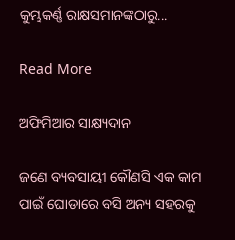କୁମ୍ଭକର୍ଣ୍ଣ ରାକ୍ଷସମାନଙ୍କଠାରୁ...

Read More

ଅଫିମିଆର ସାକ୍ଷ୍ୟଦାନ

ଜଣେ ବ୍ୟବସାୟୀ କୌଣସି ଏକ କାମ ପାଇଁ ଘୋଡାରେ ବସି ଅନ୍ୟ ସହରକୁ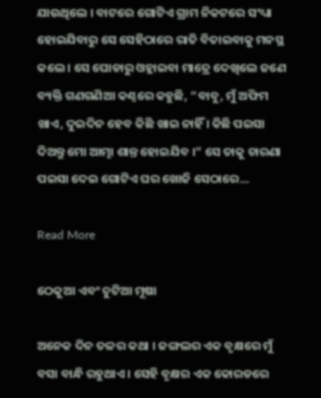ଯାଉଥିଲେ । ବାଟରେ ଗୋଟିଏ ଗ୍ରାମ ନିକଟରେ ସଂଧ୍ୟା ହୋଇଯିବାରୁ ସେ ସେହିଠାରେ ରାତି ବିତାଇବାକୁ ମନସ୍ଥ କଲେ । ସେ ଘୋଡାରୁ ଓହ୍ଲାଇବା ମାତ୍ରେ ଦେଖିଲେ ଜଣେ ବ୍ୟକ୍ତି ଗଣଗଣିଆ କଣ୍ଠରେ କହୁଛି, “ବାବୁ, ମୁଁ ଅଫିମ ଖାଏ, ଦୁଇଦିନ ହେବ କିଛି ଖାଇ ନାହିଁ । କିଛି ପଇସା ଦିଅନ୍ତୁ ମୋ ଆତ୍ମା ଶାନ୍ତ ହୋଇଯିବ ।” ସେ ତାକୁ ଚାରଣା ପଇସା ଦେଇ ଗୋଟିଏ ଘର ଖୋଜି ସେଠାରେ...

Read More

ଠେକୁଆ ଏବଂ ଚୁଟିଆ ମୂଷା

ଅନେକ ଦିନ ତଳର କଥା । ଜଙ୍ଗଲର ଏକ ବୃକ୍ଷରେ ମୁଁ ବସା ବାନ୍ଧି ରହୁଥାଏ । ସେହି ବୃକ୍ଷର ଏକ କୋରଡରେ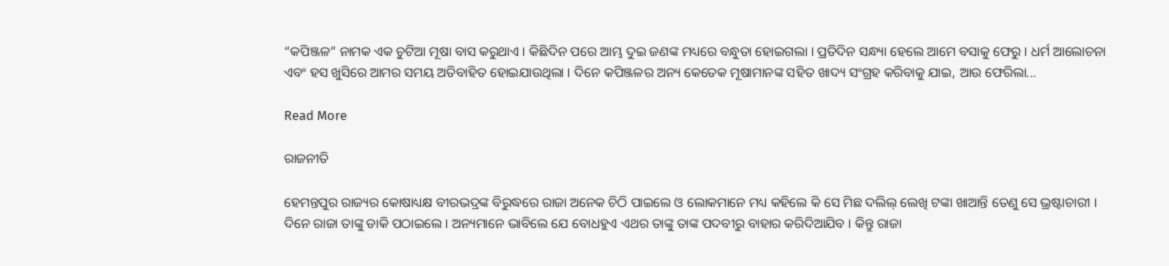“କପିଞ୍ଜଳ” ନାମକ ଏକ ଚୁଟିଆ ମୂଷା ବାସ କରୁଥାଏ । କିଛିଦିନ ପରେ ଆମ୍ଭ ଦୁଇ ଜଣଙ୍କ ମଧ୍ୟରେ ବନ୍ଧୁତା ହୋଇଗଲା । ପ୍ରତିଦିନ ସନ୍ଧ୍ୟା ହେଲେ ଆମେ ବସାକୁ ଫେରୁ । ଧର୍ମ ଆଲୋଚନା ଏବଂ ହସ ଖୁସିରେ ଆମର ସମୟ ଅତିବାହିତ ହୋଇଯାଉଥିଲା । ଦିନେ କପିଞ୍ଜଳର ଅନ୍ୟ କେତେକ ମୂଷାମାନଙ୍କ ସହିତ ଖାଦ୍ୟ ସଂଗ୍ରହ କରିବାକୁ ଯାଇ, ଆଉ ଫେରିଲା...

Read More

ରାଜନୀତି

ହେମନ୍ତପୁର ରାଜ୍ୟର କୋଷାଧ୍ୟକ୍ଷ ବୀରଭଦ୍ରଙ୍କ ବିରୁଦ୍ଧରେ ରାଜା ଅନେକ ଚିଠି ପାଇଲେ ଓ ଲୋକମାନେ ମଧ୍ୟ କହିଲେ କି ସେ ମିଛ ଦଲିଲ୍ ଲେଖି ଟଙ୍କା ଖାଆନ୍ତି ତେଣୁ ସେ ଭ୍ରଷ୍ଟାଚାରୀ ।                 ଦିନେ ରାଜା ତାଙ୍କୁ ଡାକି ପଠାଇଲେ । ଅନ୍ୟମାନେ ଭାବିଲେ ଯେ ବୋଧହୁଏ ଏଥର ତାଙ୍କୁ ତାଙ୍କ ପଦବୀରୁ ବାହାର କରିଦିଆଯିବ । କିନ୍ତୁ ରାଜା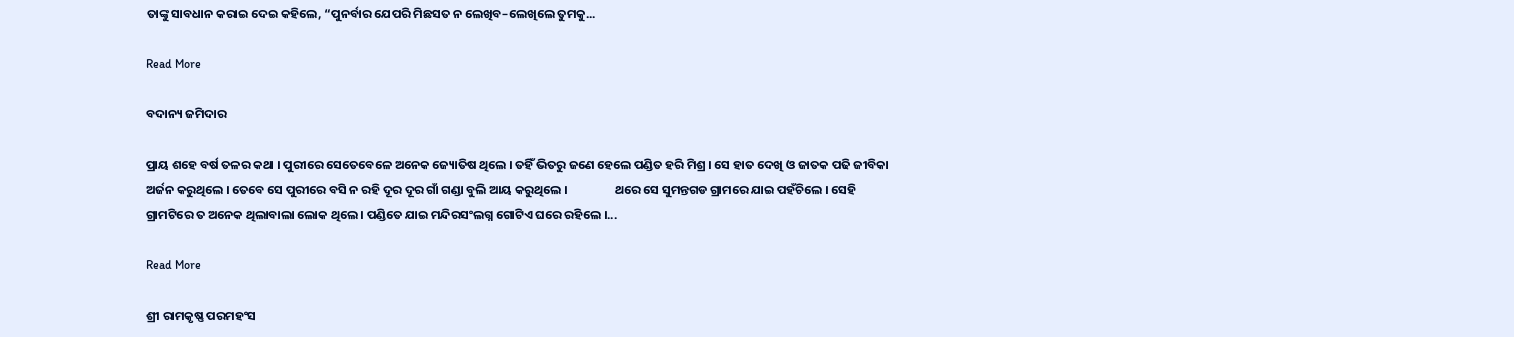ତାଙ୍କୁ ସାବଧାନ କରାଇ ଦେଇ କହିଲେ, “ପୁନର୍ବାର ଯେପରି ମିଛସତ ନ ଲେଖିବ–ଲେଖିଲେ ତୁମକୁ...

Read More

ବଦାନ୍ୟ ଜମିଦାର

ପ୍ରାୟ ଶହେ ବର୍ଷ ତଳର କଥା । ପୁରୀରେ ସେତେବେଳେ ଅନେକ ଜ୍ୟୋତିଷ ଥିଲେ । ତହିଁ ଭିତରୁ ଜଣେ ହେଲେ ପଣ୍ଡିତ ହରି ମିଶ୍ର । ସେ ହାତ ଦେଖି ଓ ଜାତକ ପଢି ଜୀବିକା ଅର୍ଜନ କରୁଥିଲେ । ତେବେ ସେ ପୁରୀରେ ବସି ନ ରହି ଦୂର ଦୂର ଗାଁ ଗଣ୍ଡା ବୁଲି ଆୟ କରୁଥିଲେ ।                 ଥରେ ସେ ସୁମନ୍ତଗଡ ଗ୍ରାମରେ ଯାଇ ପହଁଚିଲେ । ସେହି ଗ୍ରାମଟିରେ ତ ଅନେକ ଥିଲାବାଲା ଲୋକ ଥିଲେ । ପଣ୍ଡିତେ ଯାଇ ମନ୍ଦିରସଂଲଗ୍ନ ଗୋଟିଏ ଘରେ ରହିଲେ ।...

Read More

ଶ୍ରୀ ରାମକୃଷ୍ଣ ପରମହଂସ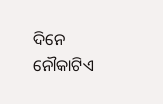ଦିନେ ନୌକାଟିଏ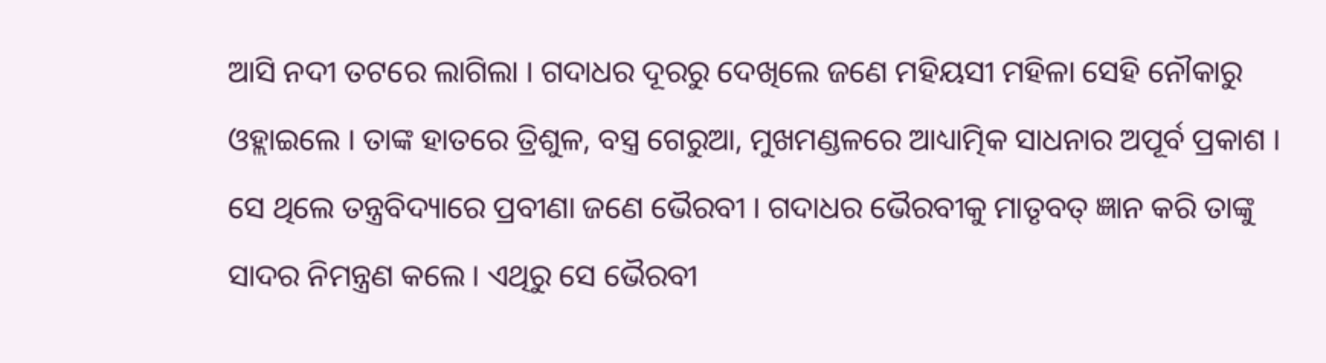ଆସି ନଦୀ ତଟରେ ଲାଗିଲା । ଗଦାଧର ଦୂରରୁ ଦେଖିଲେ ଜଣେ ମହିୟସୀ ମହିଳା ସେହି ନୌକାରୁ ଓହ୍ଲାଇଲେ । ତାଙ୍କ ହାତରେ ତ୍ରିଶୁଳ, ବସ୍ତ୍ର ଗେରୁଆ, ମୁଖମଣ୍ଡଳରେ ଆଧ୍ୟାତ୍ମିକ ସାଧନାର ଅପୂର୍ବ ପ୍ରକାଶ । ସେ ଥିଲେ ତନ୍ତ୍ରବିଦ୍ୟାରେ ପ୍ରବୀଣା ଜଣେ ଭୈରବୀ । ଗଦାଧର ଭୈରବୀକୁ ମାତୃବତ୍ ଜ୍ଞାନ କରି ତାଙ୍କୁ ସାଦର ନିମନ୍ତ୍ରଣ କଲେ । ଏଥିରୁ ସେ ଭୈରବୀ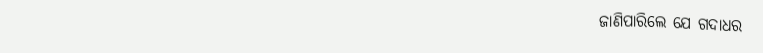ଜାଣିପାରିଲେ ଯେ ଗଦାଧର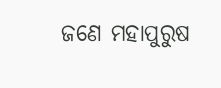ଜଣେ ମହାପୁରୁଷ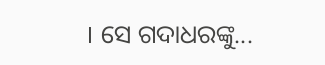। ସେ ଗଦାଧରଙ୍କୁ...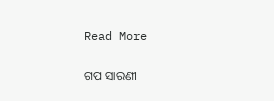Read More

ଗପ ସାରଣୀ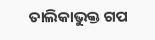ତାଲିକାଭୁକ୍ତ ଗପ